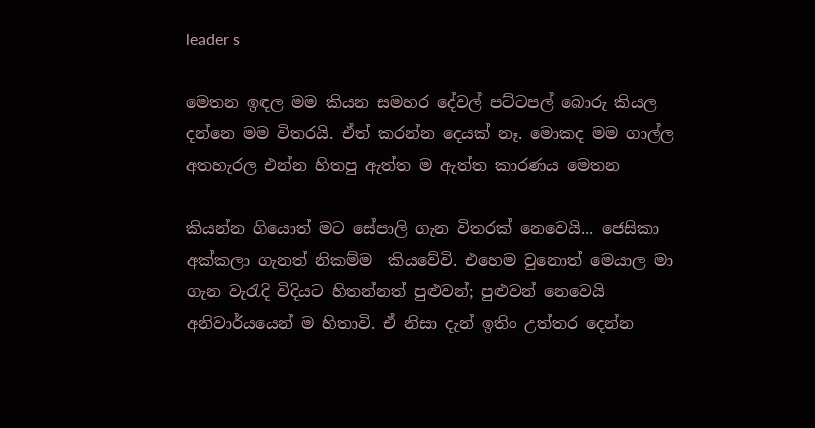leader s

මෙතන ඉඳල මම කියන සමහර දේවල් පට්ටපල් බොරු කියල දන්නෙ මම විතරයි. ඒත් කරන්න දෙයක් නෑ. මොකද මම ගාල්ල අතහැරල එන්න හිතපු ඇත්ත ම ඇත්ත කාරණය මෙතන

කියන්න ගියොත් මට සේපාලි ගැන විතරක් නෙවෙයි... ජෙසිකා අක්කලා ගැනත් නිකම්ම  කියවේවි. එහෙම වුනොත් මෙයාල මා ගැන වැරැදි විදියට හිතන්නත් පුළුවන්; පුළුවන් නෙවෙයි අනිවාර්යයෙන් ම හිතාවි. ඒ නිසා දැන් ඉතිං උත්තර දෙන්න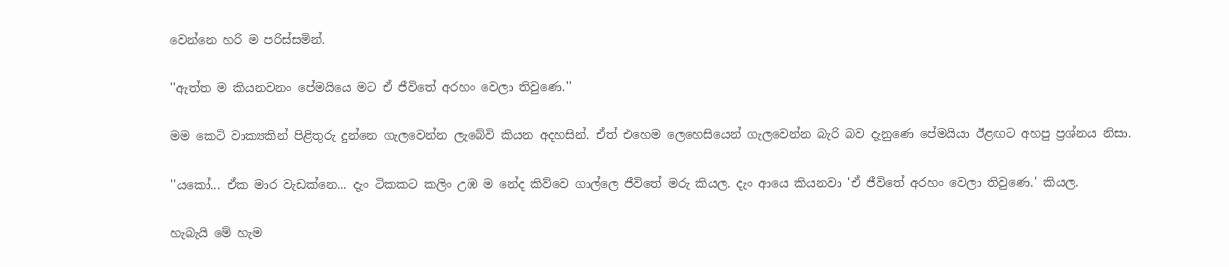වෙන්නෙ හරි ම පරිස්සමින්.

''ඇත්ත ම කියනවනං පේමයියෙ මට ඒ ජීවිතේ අරහං වෙලා තිවුණෙ.''

මම කෙටි වාක්‍යකින් පිළිතුරු දුන්නෙ ගැලවෙන්න ලැබේවි කියන අදහසින්. ඒත් එහෙම ලෙහෙසියෙන් ගැලවෙන්න බැරි බව දැනුණෙ පේමයියා ඊළඟට අහපු ප්‍රශ්නය නිසා.

''යකෝ... ඒක මාර වැඩක්නෙ... දැං ටිකකට කලිං උඹ ම නේද කිව්වෙ ගාල්ලෙ ජීවිතේ මරු කියල. දැං ආයෙ කියනවා 'ඒ ජීවිතේ අරහං වෙලා තිවුණෙ.' කියල.

හැබැයි මේ හැම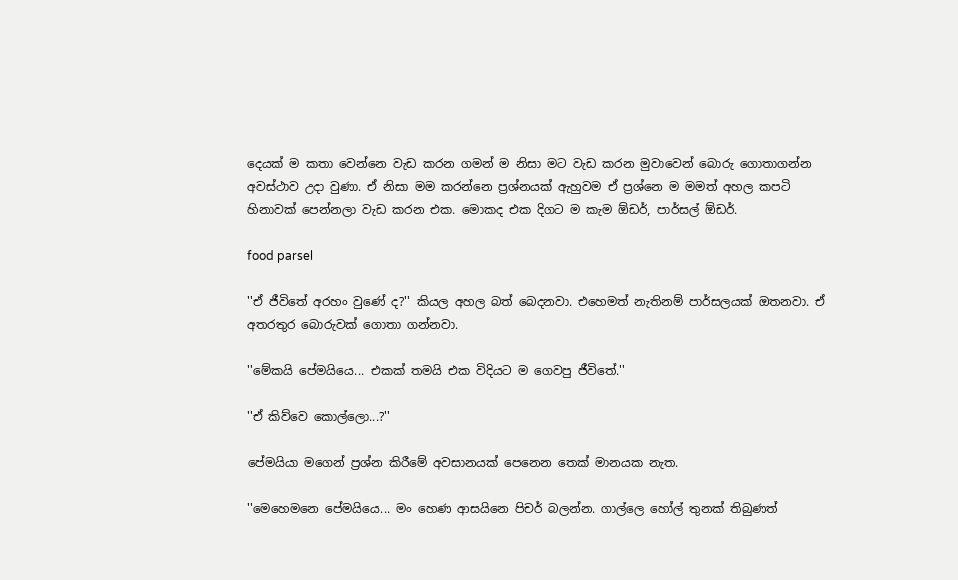දෙයක් ම කතා වෙන්නෙ වැඩ කරන ගමන් ම නිසා මට වැඩ කරන මුවාවෙන් බොරු ගොතාගන්න අවස්ථාව උදා වුණා. ඒ නිසා මම කරන්නෙ ප්‍රශ්නයක් ඇහුවම ඒ ප්‍රශ්නෙ ම මමත් අහල කපටි හිනාවක් පෙන්නලා වැඩ කරන එක. මොකද එක දිගට ම කැම ඕඩර්, පාර්සල් ඕඩර්.

food parsel

''ඒ ජීවිතේ අරහං වුණේ ද?'' කියල අහල බත් බෙදනවා. එහෙමත් නැතිනම් පාර්සලයක් ඔතනවා. ඒ අතරතුර බොරුවක් ගොතා ගන්නවා.

''මේකයි පේමයියෙ... එකක් තමයි එක විදියට ම ගෙවපු ජීවිතේ.''

''ඒ කිව්වෙ කොල්ලො...?''

පේමයියා මගෙන් ප්‍රශ්න කිරීමේ අවසානයක් පෙනෙන තෙක් මානයක නැත.

''මෙහෙමනෙ පේමයියෙ... මං හෙණ ආසයිනෙ පිචර් බලන්න. ගාල්ලෙ හෝල් තුනක් තිබුණත්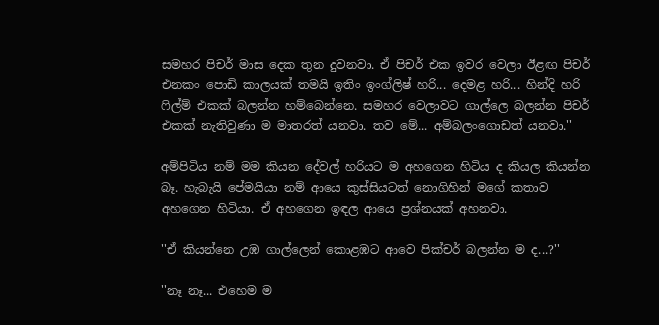සමහර පිචර් මාස දෙක තුන දුවනවා. ඒ පිචර් එක ඉවර වෙලා ඊළඟ පිචර් එනකං පොඩි කාලයක් තමයි ඉතිං ඉංග්ලිෂ් හරි... දෙමළ හරි... හින්දි හරි ෆිල්ම් එකක් බලන්න හම්බෙන්නෙ. සමහර වෙලාවට ගාල්ලෙ බලන්න පිචර් එකක් නැතිවුණා ම මාතරත් යනවා. තව මේ... අම්බලංගොඩත් යනවා.''

අම්පිටිය නම් මම කියන දේවල් හරියට ම අහගෙන හිටිය ද කියල කියන්න බෑ. හැබැයි පේමයියා නම් ආයෙ කුස්සියටත් නොගිහින් මගේ කතාව අහගෙන හිටියා. ඒ අහගෙන ඉඳල ආයෙ ප්‍රශ්නයක් අහනවා.

''ඒ කියන්නෙ උඹ ගාල්ලෙන් කොළඹට ආවෙ පික්චර් බලන්න ම ද...?''

''නෑ නෑ... එහෙම ම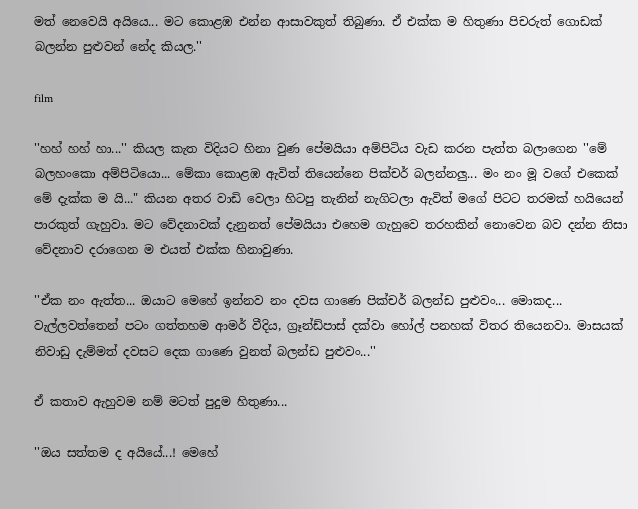මත් නෙවෙයි අයියෙ... මට කොළඹ එන්න ආසාවකුත් තිබුණා. ඒ එක්ක ම හිතුණා පිචරුත් ගොඩක් බලන්න පුළුවන් නේද කියල.''

film

''හහ් හහ් හා...'' කියල කැත විදියට හිනා වුණ පේමයියා අම්පිටිය වැඩ කරන පැත්ත බලාගෙන ''මේ බලහංකො අම්පිටියො... මේකා කොළඹ ඇවිත් තියෙන්නෙ පික්චර් බලන්නලු... මං නං මූ වගේ එකෙක් මේ දැක්ක ම යි..." කියන අතර වාඩි වෙලා හිටපු තැනින් නැගිටලා ඇවිත් මගේ පිටට තරමක් හයියෙන් පාරකුත් ගැහුවා. මට වේදනාවක් දැනුනත් පේමයියා එහෙම ගැහුවෙ තරහකින් නොවෙන බව දන්න නිසා වේදනාව දරාගෙන ම එයත් එක්ක හිනාවුණා.

''ඒක නං ඇත්ත... ඔයාට මෙහේ ඉන්නව නං දවස ගාණෙ පික්චර් බලන්ඩ පුළුවං... මොකද... වැල්ලවත්තෙන් පටං ගත්තහම ආමර් වීදිය, ග්‍රෑන්ඩ්පාස් දක්වා හෝල් පනහක් විතර තියෙනවා. මාසයක් නිවාඩු දැම්මත් දවසට දෙක ගාණෙ වුනත් බලන්ඩ පුළුවං...''

ඒ කතාව ඇහුවම නම් මටත් පුදුම හිතුණා...

''ඔය සත්තම ද අයියේ...! මෙහේ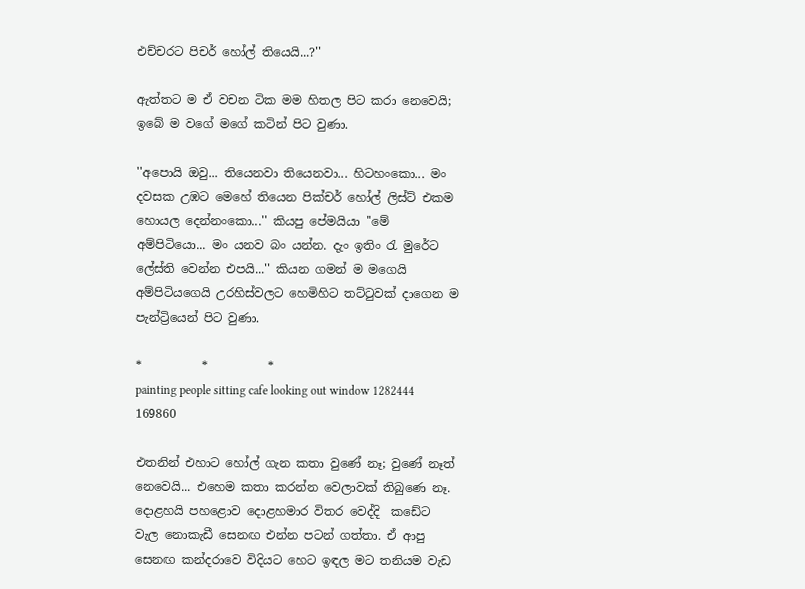එච්චරට පිචර් හෝල් තියෙයි...?''

ඇත්තට ම ඒ වචන ටික මම හිතල පිට කරා නෙවෙයි; ඉබේ ම වගේ මගේ කටින් පිට වුණා.

''අපොයි ඔවු... තියෙනවා තියෙනවා... හිටහංකො... මං දවසක උඹට මෙහේ තියෙන පික්චර් හෝල් ලිස්ට් එකම හොයල දෙන්නංකො...'' කියපු පේමයියා ''මේ අම්පිටියො... මං යනව බං යන්න. දැං ඉතිං රැ මුරේට ලේස්ති වෙන්න එපයි...'' කියන ගමන් ම මගෙයි අම්පිටියගෙයි උරහිස්වලට හෙමිහිට තට්ටුවක් දාගෙන ම පැන්ට්‍රියෙන් පිට වුණා.

*          *          *
painting people sitting cafe looking out window 1282444 169860

එතනින් එහාට හෝල් ගැන කතා වුණේ නෑ; වුණේ නෑත් නෙවෙයි... එහෙම කතා කරන්න වෙලාවක් තිබුණෙ නෑ. දොළහයි පහළොව දොළහමාර විතර වෙද්දි  කඩේට වැල නොකැඩී සෙනඟ එන්න පටන් ගත්තා. ඒ ආපු සෙනඟ කන්දරාවෙ විදියට හෙට ඉඳල මට තනියම වැඩ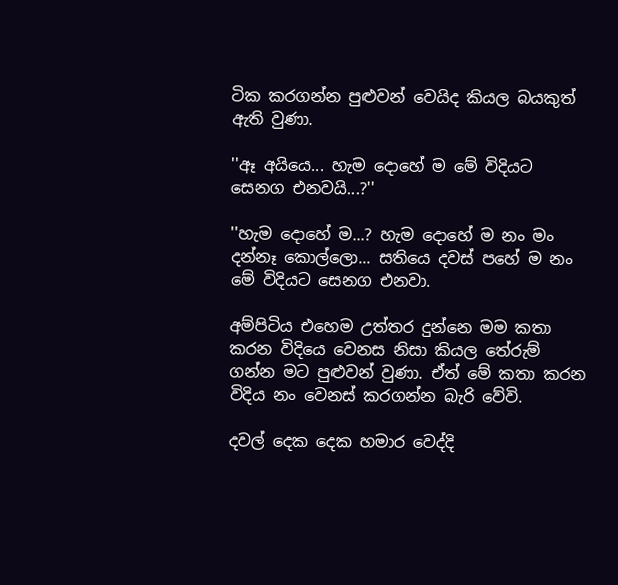ටික කරගන්න පුළුවන් වෙයිද කියල බයකුත් ඇති වුණා.

''ඈ අයියෙ... හැම දොහේ ම මේ විදියට සෙනග එනවයි...?''

''හැම දොහේ ම...? හැම දොහේ ම නං මං දන්නෑ කොල්ලො... සතියෙ දවස් පහේ ම නං මේ විදියට සෙනග එනවා.

අම්පිටිය එහෙම උත්තර දුන්නෙ මම කතා කරන විදියෙ වෙනස නිසා කියල තේරුම් ගන්න මට පුළුවන් වුණා. ඒත් මේ කතා කරන විදිය නං වෙනස් කරගන්න බැරි වේවි.

දවල් දෙක දෙක හමාර වෙද්දි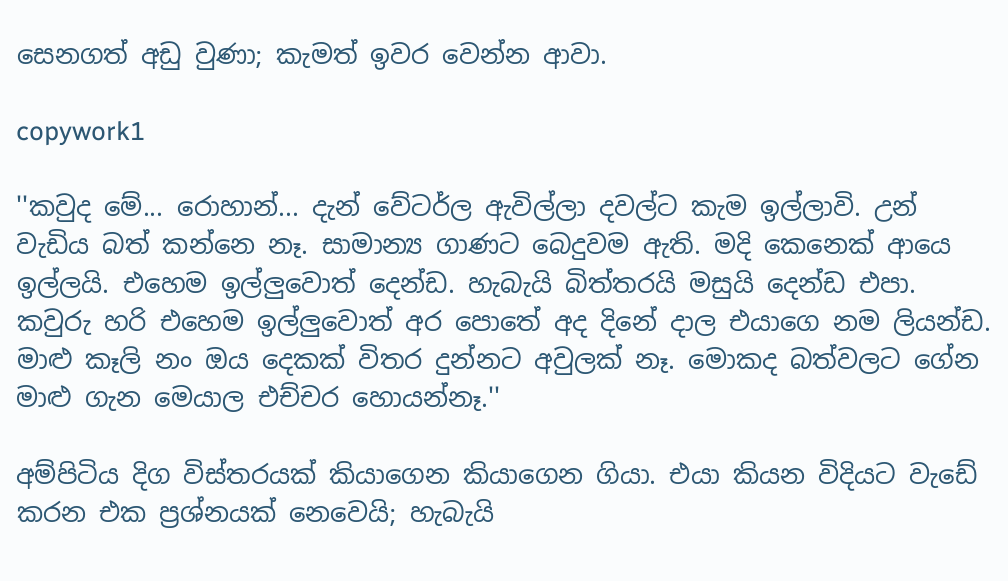සෙනගත් අඩු වුණා; කැමත් ඉවර වෙන්න ආවා.

copywork1

''කවුද මේ... රොහාන්... දැන් වේටර්ල ඇවිල්ලා දවල්ට කැම ඉල්ලාවි. උන් වැඩිය බත් කන්නෙ නෑ. සාමාන්‍ය ගාණට බෙදුවම ඇති. මදි කෙනෙක් ආයෙ ඉල්ලයි. එහෙම ඉල්ලුවොත් දෙන්ඩ. හැබැයි බිත්තරයි මසුයි දෙන්ඩ එපා. කවුරු හරි එහෙම ඉල්ලුවොත් අර පොතේ අද දිනේ දාල එයාගෙ නම ලියන්ඩ. මාළු කෑලි නං ඔය දෙකක් විතර දුන්නට අවුලක් නෑ. මොකද බත්වලට ගේන මාළු ගැන මෙයාල එච්චර හොයන්නෑ.''

අම්පිටිය දිග විස්තරයක් කියාගෙන කියාගෙන ගියා. එයා කියන විදියට වැඩේ කරන එක ප්‍රශ්නයක් නෙවෙයි; හැබැයි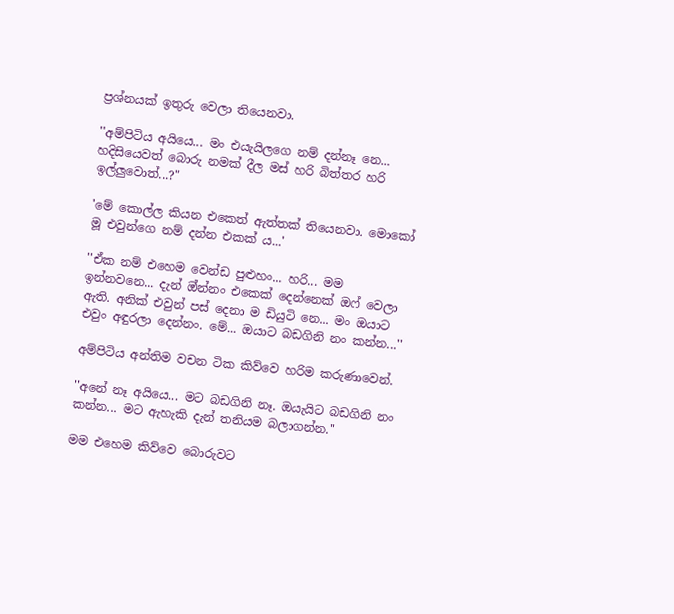ප්‍රශ්නයක් ඉතුරු වෙලා තියෙනවා.

''අම්පිටිය අයියෙ... මං එයැයිලගෙ නම් දන්නෑ නෙ... හදිසියෙවත් බොරු නමක් දීල මස් හරි බිත්තර හරි ඉල්ලුවොත්...?"

'මේ කොල්ල කියන එකෙත් ඇත්තක් තියෙනවා. මොකෝ මූ එවුන්ගෙ නම් දන්න එකක් ය...'

''ඒක නම් එහෙම වෙන්ඩ පුළුහං... හරි... මම ඉන්නවනෙ... දැන් ඔ්න්නං එකෙක් දෙන්නෙක් ඔෆ් වෙලා ඇති. අනික් එවුන් පස් දෙනා ම ඩියුටි නෙ... මං ඔයාට එවුං අඳුරලා දෙන්නං. මේ... ඔයාට බඩගිනි නං කන්න...''

අම්පිටිය අන්තිම වචන ටික කිව්වෙ හරිම කරුණාවෙන්.

''අනේ නෑ අයියෙ... මට බඩගිනි නෑ. ඔයැයිට බඩගිනි නං කන්න... මට ඇහැකි දැන් තනියම බලාගන්න.''

මම එහෙම කිව්වෙ බොරුවට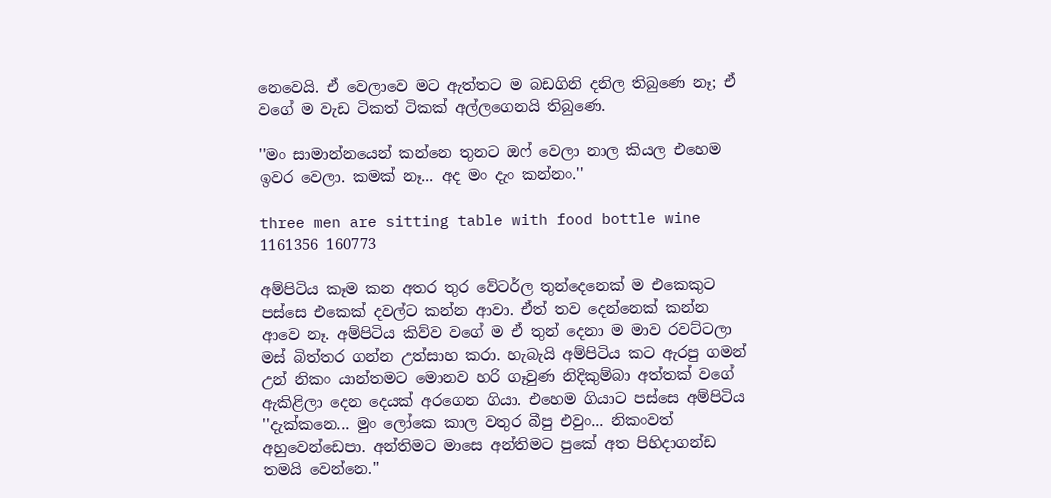නෙවෙයි. ඒ වෙලාවෙ මට ඇත්තට ම බඩගිනි දනිල තිබුණෙ නෑ; ඒ වගේ ම වැඩ ටිකත් ටිකක් අල්ලගෙනයි තිබුණෙ.

''මං සාමාන්නයෙන් කන්නෙ තුනට ඔෆ් වෙලා නාල කියල එහෙම ඉවර වෙලා. කමක් නෑ... අද මං දැං කන්නං.''

three men are sitting table with food bottle wine 1161356 160773

අම්පිටිය කෑම කන අතර තුර වේටර්ල තුන්දෙනෙක් ම එකෙකුට පස්සෙ එකෙක් දවල්ට කන්න ආවා. ඒත් තව දෙන්නෙක් කන්න ආවෙ නෑ. අම්පිටිය කිව්ව වගේ ම ඒ තුන් දෙනා ම මාව රවට්ටලා මස් බිත්තර ගන්න උත්සාහ කරා. හැබැයි අම්පිටිය කට ඇරපු ගමන් උන් නිකං යාන්තමට මොනව හරි ගෑවුණ නිදිකුම්බා අත්තක් වගේ ඇකිළිලා දෙන දෙයක් අරගෙන ගියා. එහෙම ගියාට පස්සෙ අම්පිටිය ''දැක්කනෙ... මුං ලෝකෙ කාල වතුර බීපු එවුං... නිකංවත් අහුවෙන්ඩෙපා. අන්තිමට මාසෙ අන්තිමට පුකේ අත පිහිදාගන්ඩ තමයි වෙන්නෙ.''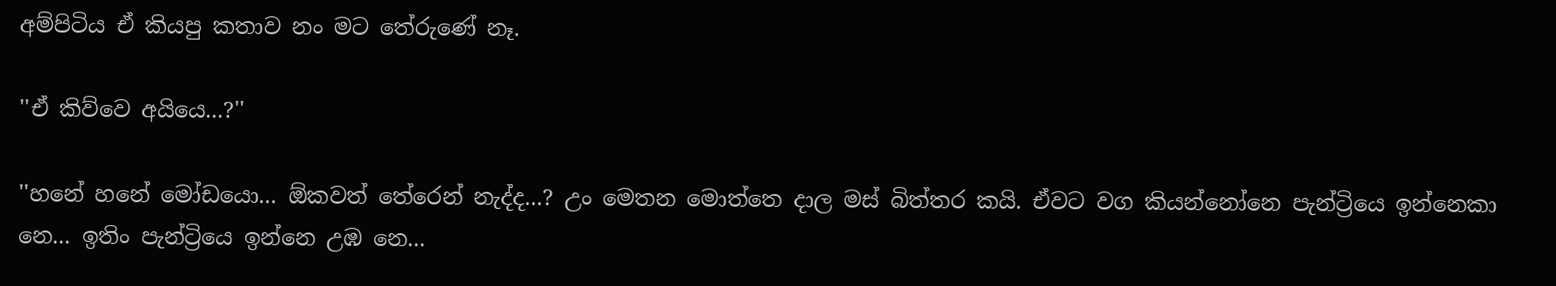අම්පිටිය ඒ කියපු කතාව නං මට තේරුණේ නෑ.

''ඒ කිව්වෙ අයියෙ...?''

''හනේ හනේ මෝඩයො... ඕකවත් තේරෙන් නැද්ද...? උං මෙතන මොත්තෙ දාල මස් බිත්තර කයි. ඒවට වග කියන්නෝනෙ පැන්ට්‍රියෙ ඉන්නෙකා නෙ... ඉතිං පැන්ට්‍රියෙ ඉන්නෙ උඹ නෙ...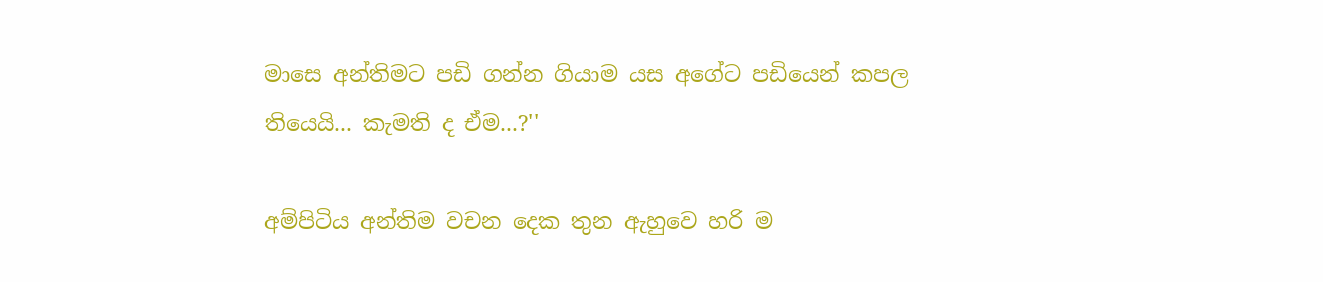මාසෙ අන්තිමට පඩි ගන්න ගියාම යස අගේට පඩියෙන් කපල තියෙයි... කැමති ද ඒම...?''

අම්පිටිය අන්තිම වචන දෙක තුන ඇහුවෙ හරි ම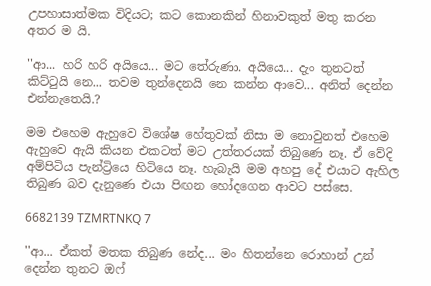උපහාසාත්මක විදියට; කට කොනකින් හිනාවකුත් මතු කරන අතර ම යි.

''ආ... හරි හරි අයියෙ... මට තේරුණා. අයියෙ... දැං තුනටත් කිට්ටුයි නෙ... තවම තුන්දෙනයි නෙ කන්න ආවෙ... අනිත් දෙන්න එන්නැතෙයි.?

මම එහෙම ඇහුවෙ විශේෂ හේතුවක් නිසා ම නොවුනත් එහෙම ඇහුවෙ ඇයි කියන එකටත් මට උත්තරයක් තිබුණෙ නෑ. ඒ වේදි අම්පිටිය පැන්ට්‍රියෙ හිටියෙ නෑ. හැබැයි මම අහපු දේ එයාට ඇහිල තිබුණ බව දැනුණෙ එයා පිඟන හෝදගෙන ආවට පස්සෙ.

6682139 TZMRTNKQ 7

''ආ... ඒකත් මතක තිබුණ නේද... මං හිතන්නෙ රොහාන් උන් දෙන්න තුනට ඔෆ්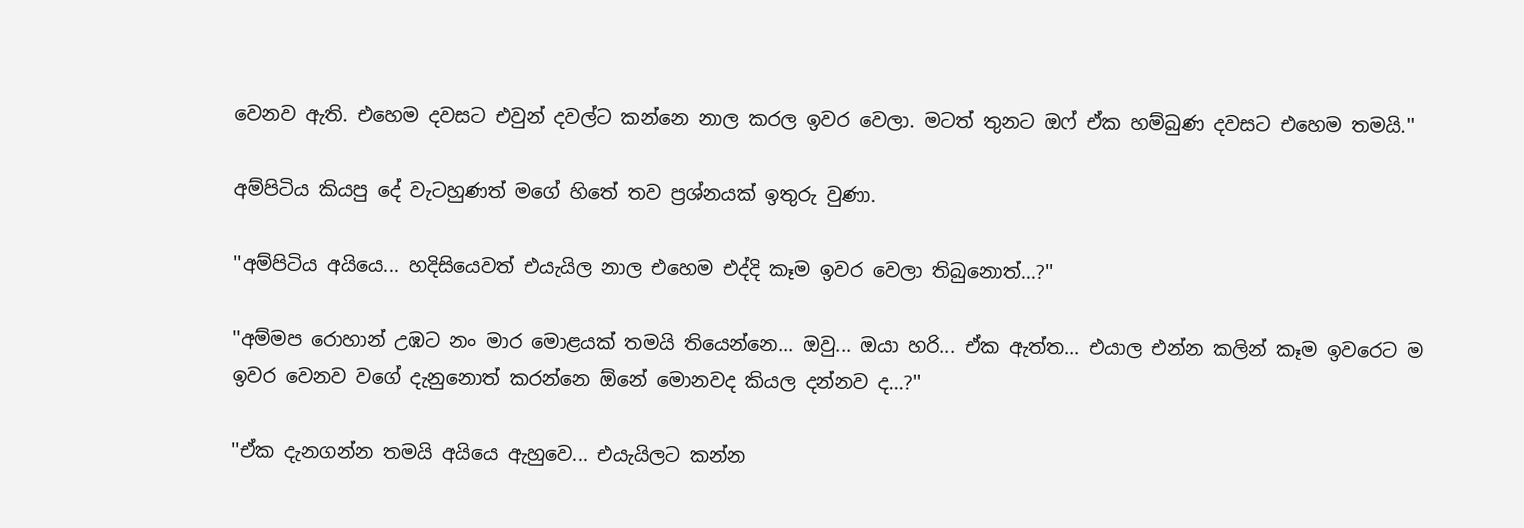වෙනව ඇති. එහෙම දවසට එවුන් දවල්ට කන්නෙ නාල කරල ඉවර වෙලා. මටත් තුනට ඔෆ් ඒක හම්බුණ දවසට එහෙම තමයි.''

අම්පිටිය කියපු දේ වැටහුණත් මගේ හිතේ තව ප්‍රශ්නයක් ඉතුරු වුණා.

''අම්පිටිය අයියෙ... හදිසියෙවත් එයැයිල නාල එහෙම එද්දි කෑම ඉවර වෙලා තිබුනොත්...?''

''අම්මප රොහාන් උඹට නං මාර මොළයක් තමයි තියෙන්නෙ... ඔවු... ඔයා හරි... ඒක ඇත්ත... එයාල එන්න කලින් කෑම ඉවරෙට ම ඉවර වෙනව වගේ දැනුනොත් කරන්නෙ ඕනේ මොනවද කියල දන්නව ද...?''

''ඒක දැනගන්න තමයි අයියෙ ඇහුවෙ... එයැයිලට කන්න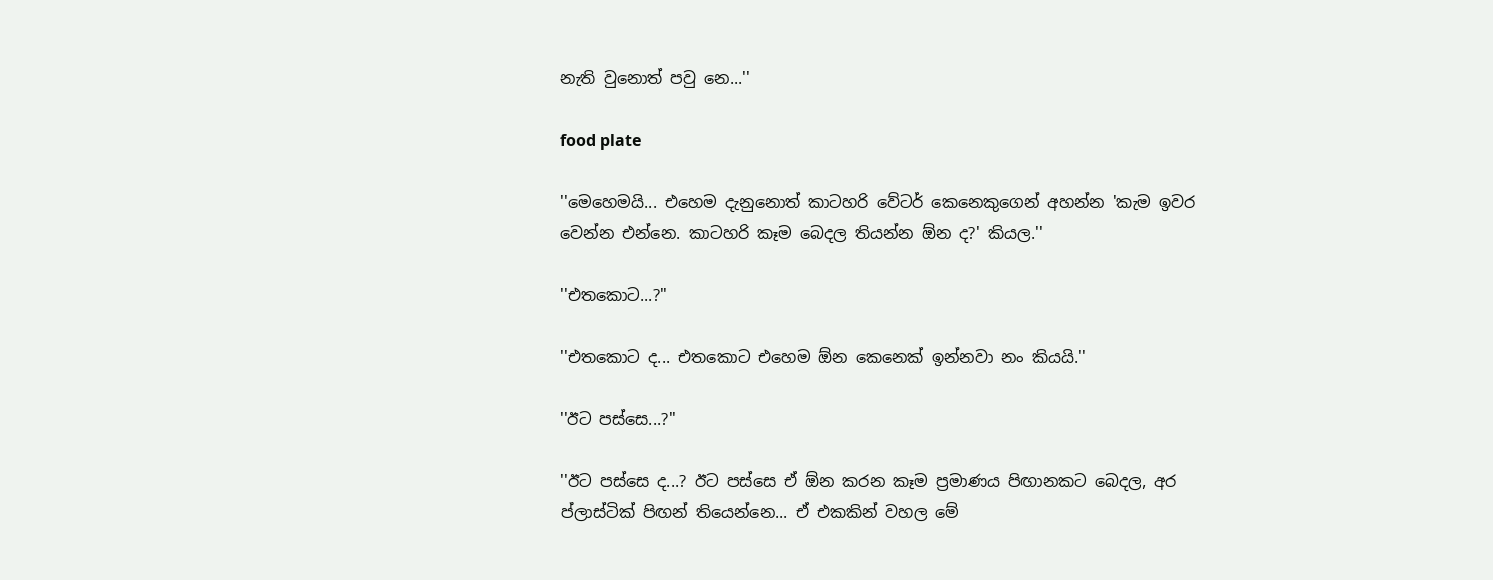නැති වුනොත් පවු‌ නෙ...''

food plate

''මෙහෙමයි... එහෙම දැනුනොත් කාටහරි වේටර් කෙනෙකුගෙන් අහන්න 'කැම ඉවර වෙන්න එන්නෙ. කාටහරි කෑම බෙදල තියන්න ඕන ද?' කියල.''

''එතකොට...?''

''එතකොට ද... එතකොට එහෙම ඕන කෙනෙක් ඉන්නවා නං කියයි.''

''ඊට පස්සෙ...?''

''ඊට පස්සෙ ද...? ඊට පස්සෙ ඒ ඕන කරන කෑම ප්‍රමාණය පිඟානකට බෙදල, අර ප්ලාස්ටික් පිඟන් තියෙන්නෙ... ඒ එකකින් වහල මේ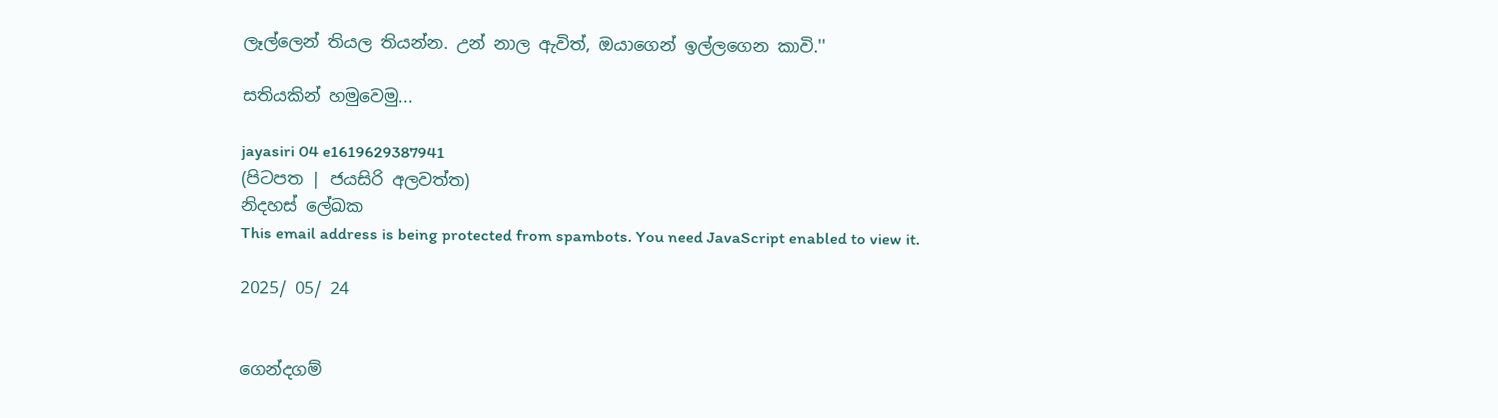ලෑල්ලෙන් තියල තියන්න. උන් නාල ඇවිත්, ඔයාගෙන් ඉල්ලගෙන කාවි.''

සතියකින් හමුවෙමු...

jayasiri 04 e1619629387941
(පිටපත | ජයසිරි අලවත්ත)
නිදහස් ලේඛක
This email address is being protected from spambots. You need JavaScript enabled to view it.

2025/ 05/ 24


ගෙන්දගම්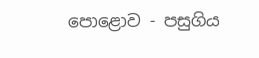පොළොව - පසුගිය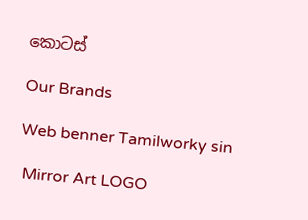කොටස්

Our Brands

Web benner Tamilworky sin

 Mirror Art LOGO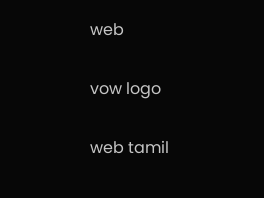web

vow logo

web tamil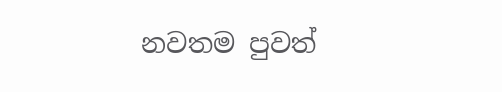නවතම පුවත්